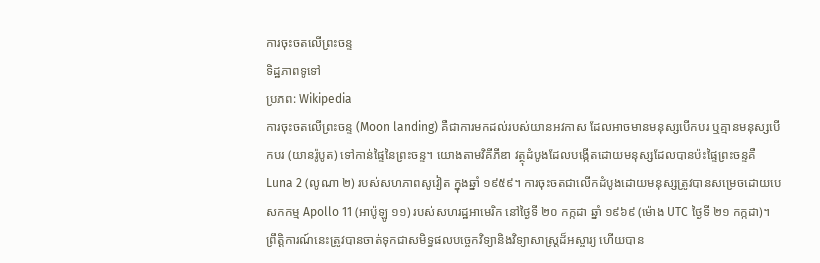ការចុះចតលើព្រះចន្ទ
ទិដ្ឋភាពទូទៅ
ប្រភព: Wikipedia
ការចុះចតលើព្រះចន្ទ (Moon landing) គឺជាការមកដល់របស់យានអវកាស ដែលអាចមានមនុស្សបើកបរ ឬគ្មានមនុស្សបើកបរ (យានរ៉ូបូត) ទៅកាន់ផ្ទៃនៃព្រះចន្ទ។ យោងតាមវិគីភីឌា វត្ថុដំបូងដែលបង្កើតដោយមនុស្សដែលបានប៉ះផ្ទៃព្រះចន្ទគឺ Luna 2 (លូណា ២) របស់សហភាពសូវៀត ក្នុងឆ្នាំ ១៩៥៩។ ការចុះចតជាលើកដំបូងដោយមនុស្សត្រូវបានសម្រេចដោយបេសកកម្ម Apollo 11 (អាប៉ូឡូ ១១) របស់សហរដ្ឋអាមេរិក នៅថ្ងៃទី ២០ កក្កដា ឆ្នាំ ១៩៦៩ (ម៉ោង UTC ថ្ងៃទី ២១ កក្កដា)។ ព្រឹត្តិការណ៍នេះត្រូវបានចាត់ទុកជាសមិទ្ធផលបច្ចេកវិទ្យានិងវិទ្យាសាស្ត្រដ៏អស្ចារ្យ ហើយបាន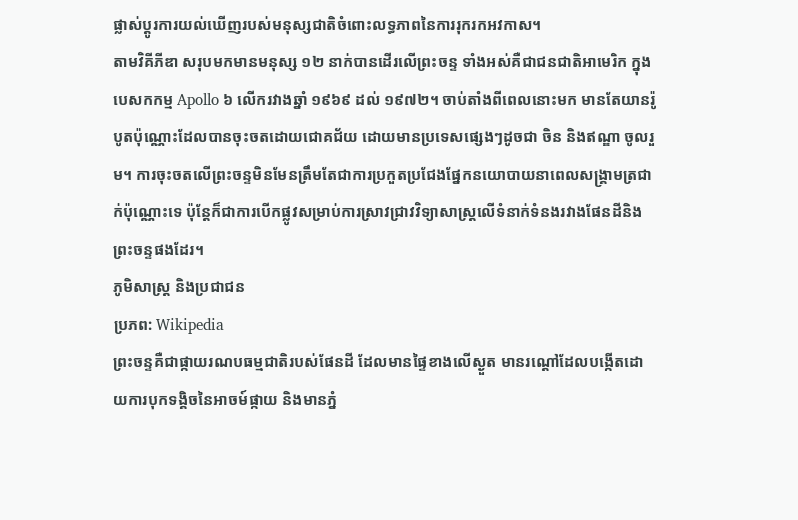ផ្លាស់ប្តូរការយល់ឃើញរបស់មនុស្សជាតិចំពោះលទ្ធភាពនៃការរុករកអវកាស។
តាមវិគីភីឌា សរុបមកមានមនុស្ស ១២ នាក់បានដើរលើព្រះចន្ទ ទាំងអស់គឺជាជនជាតិអាមេរិក ក្នុងបេសកកម្ម Apollo ៦ លើករវាងឆ្នាំ ១៩៦៩ ដល់ ១៩៧២។ ចាប់តាំងពីពេលនោះមក មានតែយានរ៉ូបូតប៉ុណ្ណោះដែលបានចុះចតដោយជោគជ័យ ដោយមានប្រទេសផ្សេងៗដូចជា ចិន និងឥណ្ឌា ចូលរួម។ ការចុះចតលើព្រះចន្ទមិនមែនត្រឹមតែជាការប្រកួតប្រជែងផ្នែកនយោបាយនាពេលសង្រ្គាមត្រជាក់ប៉ុណ្ណោះទេ ប៉ុន្តែក៏ជាការបើកផ្លូវសម្រាប់ការស្រាវជ្រាវវិទ្យាសាស្ត្រលើទំនាក់ទំនងរវាងផែនដីនិងព្រះចន្ទផងដែរ។
ភូមិសាស្ត្រ និងប្រជាជន
ប្រភព: Wikipedia
ព្រះចន្ទគឺជាផ្កាយរណបធម្មជាតិរបស់ផែនដី ដែលមានផ្ទៃខាងលើស្ងួត មានរណ្ដៅដែលបង្កើតដោយការបុកទង្គិចនៃអាចម៍ផ្កាយ និងមានភ្នំ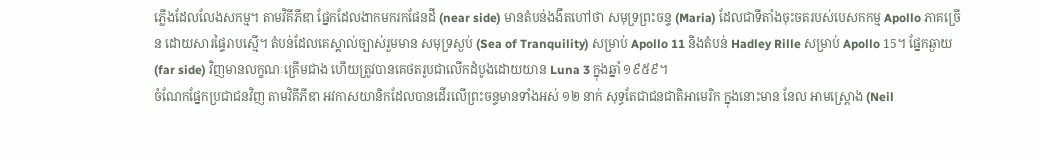ភ្លើងដែលលែងសកម្ម។ តាមវិគីភីឌា ផ្នែកដែលងាកមករកផែនដី (near side) មានតំបន់ងងឹតហៅថា សមុទ្រព្រះចន្ទ (Maria) ដែលជាទីតាំងចុះចតរបស់បេសកកម្ម Apollo ភាគច្រើន ដោយសារផ្ទៃរាបស្មើ។ តំបន់ដែលគេស្គាល់ច្បាស់រួមមាន សមុទ្រស្ងប់ (Sea of Tranquility) សម្រាប់ Apollo 11 និងតំបន់ Hadley Rille សម្រាប់ Apollo 15។ ផ្នែកឆ្ងាយ (far side) វិញមានលក្ខណៈគ្រើមជាង ហើយត្រូវបានគេថតរូបជាលើកដំបូងដោយយាន Luna 3 ក្នុងឆ្នាំ ១៩៥៩។
ចំណែកផ្នែកប្រជាជនវិញ តាមវិគីភីឌា អវកាសយានិកដែលបានដើរលើព្រះចន្ទមានទាំងអស់ ១២ នាក់ សុទ្ធតែជាជនជាតិអាមេរិក ក្នុងនោះមាន នែល អាមស្ត្រោង (Neil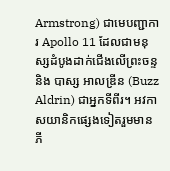Armstrong) ជាមេបញ្ជាការ Apollo 11 ដែលជាមនុស្សដំបូងដាក់ជើងលើព្រះចន្ទ និង បាស្ស អាលឌ្រីន (Buzz Aldrin) ជាអ្នកទីពីរ។ អវកាសយានិកផ្សេងទៀតរួមមាន ភី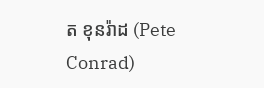ត ខុនរ៉ាដ (Pete Conrad)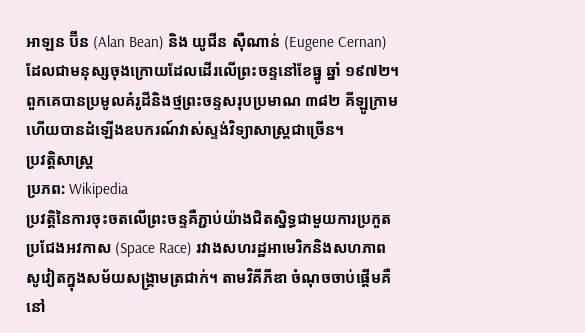អាឡន ប៊ីន (Alan Bean) និង យូជីន ស៊ឺណាន់ (Eugene Cernan) ដែលជាមនុស្សចុងក្រោយដែលដើរលើព្រះចន្ទនៅខែធ្នូ ឆ្នាំ ១៩៧២។ ពួកគេបានប្រមូលគំរូដីនិងថ្មព្រះចន្ទសរុបប្រមាណ ៣៨២ គីឡូក្រាម ហើយបានដំឡើងឧបករណ៍វាស់ស្ទង់វិទ្យាសាស្ត្រជាច្រើន។
ប្រវត្តិសាស្ត្រ
ប្រភព: Wikipedia
ប្រវត្តិនៃការចុះចតលើព្រះចន្ទគឺភ្ជាប់យ៉ាងជិតស្និទ្ធជាមួយការប្រកួតប្រជែងអវកាស (Space Race) រវាងសហរដ្ឋអាមេរិកនិងសហភាពសូវៀតក្នុងសម័យសង្រ្គាមត្រជាក់។ តាមវិគីភីឌា ចំណុចចាប់ផ្តើមគឺនៅ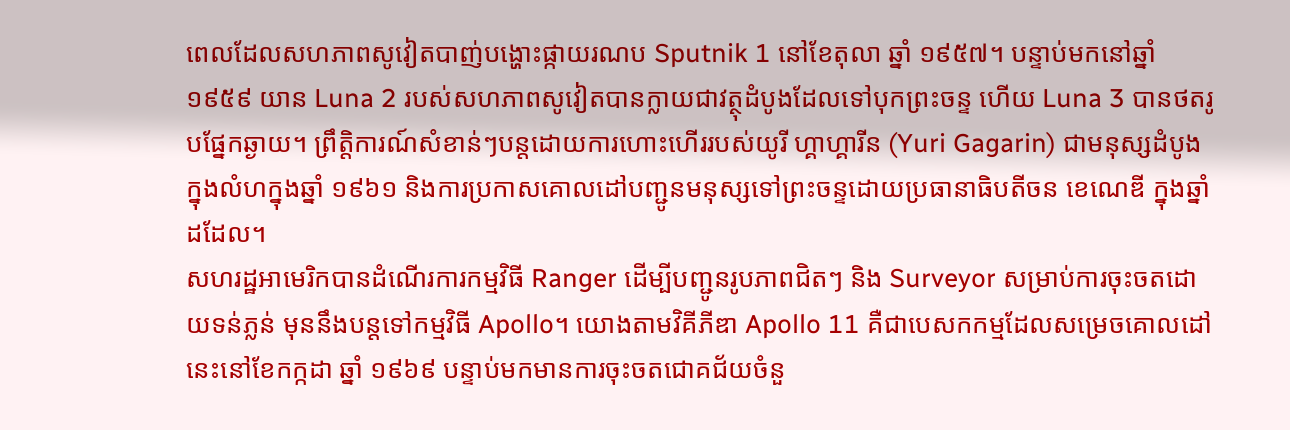ពេលដែលសហភាពសូវៀតបាញ់បង្ហោះផ្កាយរណប Sputnik 1 នៅខែតុលា ឆ្នាំ ១៩៥៧។ បន្ទាប់មកនៅឆ្នាំ ១៩៥៩ យាន Luna 2 របស់សហភាពសូវៀតបានក្លាយជាវត្ថុដំបូងដែលទៅបុកព្រះចន្ទ ហើយ Luna 3 បានថតរូបផ្នែកឆ្ងាយ។ ព្រឹត្តិការណ៍សំខាន់ៗបន្តដោយការហោះហើររបស់យូរី ហ្គាហ្គារីន (Yuri Gagarin) ជាមនុស្សដំបូងក្នុងលំហក្នុងឆ្នាំ ១៩៦១ និងការប្រកាសគោលដៅបញ្ជូនមនុស្សទៅព្រះចន្ទដោយប្រធានាធិបតីចន ខេណេឌី ក្នុងឆ្នាំដដែល។
សហរដ្ឋអាមេរិកបានដំណើរការកម្មវិធី Ranger ដើម្បីបញ្ជូនរូបភាពជិតៗ និង Surveyor សម្រាប់ការចុះចតដោយទន់ភ្លន់ មុននឹងបន្តទៅកម្មវិធី Apollo។ យោងតាមវិគីភីឌា Apollo 11 គឺជាបេសកកម្មដែលសម្រេចគោលដៅនេះនៅខែកក្កដា ឆ្នាំ ១៩៦៩ បន្ទាប់មកមានការចុះចតជោគជ័យចំនួ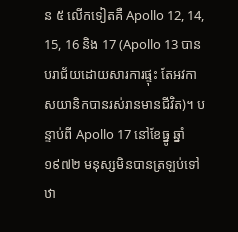ន ៥ លើកទៀតគឺ Apollo 12, 14, 15, 16 និង 17 (Apollo 13 បានបរាជ័យដោយសារការផ្ទុះ តែអវកាសយានិកបានរស់រានមានជីវិត)។ បន្ទាប់ពី Apollo 17 នៅខែធ្នូ ឆ្នាំ ១៩៧២ មនុស្សមិនបានត្រឡប់ទៅឋា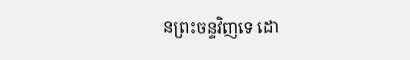នព្រះចន្ទវិញទេ ដោ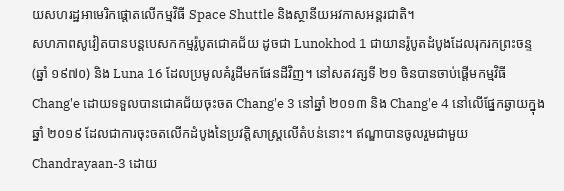យសហរដ្ឋអាមេរិកផ្តោតលើកម្មវិធី Space Shuttle និងស្ថានីយអវកាសអន្តរជាតិ។
សហភាពសូវៀតបានបន្តបេសកកម្មរ៉ូបូតជោគជ័យ ដូចជា Lunokhod 1 ជាយានរ៉ូបូតដំបូងដែលរុករកព្រះចន្ទ (ឆ្នាំ ១៩៧០) និង Luna 16 ដែលប្រមូលគំរូដីមកផែនដីវិញ។ នៅសតវត្សទី ២១ ចិនបានចាប់ផ្តើមកម្មវិធី Chang'e ដោយទទួលបានជោគជ័យចុះចត Chang'e 3 នៅឆ្នាំ ២០១៣ និង Chang'e 4 នៅលើផ្នែកឆ្ងាយក្នុងឆ្នាំ ២០១៩ ដែលជាការចុះចតលើកដំបូងនៃប្រវត្តិសាស្ត្រលើតំបន់នោះ។ ឥណ្ឌាបានចូលរួមជាមួយ Chandrayaan-3 ដោយ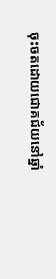ចុះចតដោយជោគជ័យនៅឆ្នាំ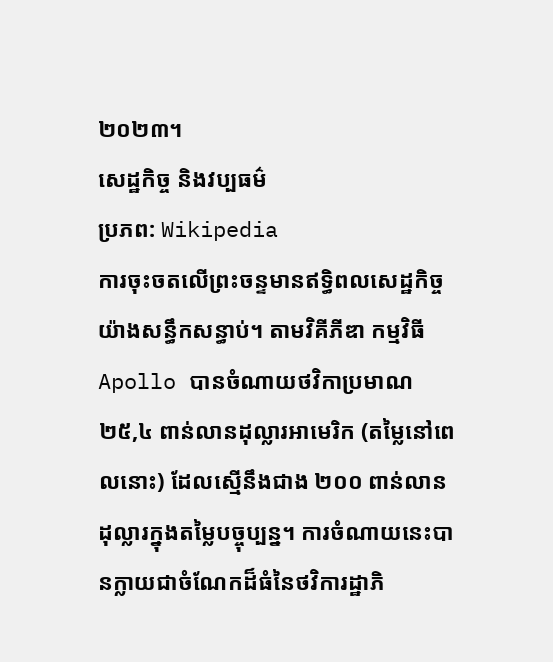២០២៣។
សេដ្ឋកិច្ច និងវប្បធម៌
ប្រភព: Wikipedia
ការចុះចតលើព្រះចន្ទមានឥទ្ធិពលសេដ្ឋកិច្ចយ៉ាងសន្ធឹកសន្ធាប់។ តាមវិគីភីឌា កម្មវិធី Apollo បានចំណាយថវិកាប្រមាណ ២៥,៤ ពាន់លានដុល្លារអាមេរិក (តម្លៃនៅពេលនោះ) ដែលស្មើនឹងជាង ២០០ ពាន់លានដុល្លារក្នុងតម្លៃបច្ចុប្បន្ន។ ការចំណាយនេះបានក្លាយជាចំណែកដ៏ធំនៃថវិការដ្ឋាភិ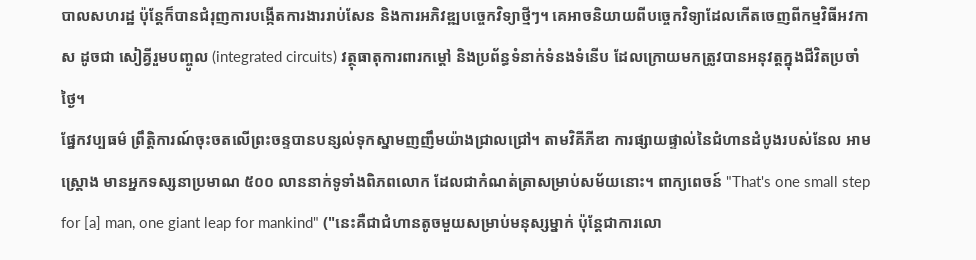បាលសហរដ្ឋ ប៉ុន្តែក៏បានជំរុញការបង្កើតការងាររាប់សែន និងការអភិវឌ្ឍបច្ចេកវិទ្យាថ្មីៗ។ គេអាចនិយាយពីបច្ចេកវិទ្យាដែលកើតចេញពីកម្មវិធីអវកាស ដូចជា សៀគ្វីរួមបញ្ចូល (integrated circuits) វត្ថុធាតុការពារកម្តៅ និងប្រព័ន្ធទំនាក់ទំនងទំនើប ដែលក្រោយមកត្រូវបានអនុវត្តក្នុងជីវិតប្រចាំថ្ងៃ។
ផ្នែកវប្បធម៌ ព្រឹត្តិការណ៍ចុះចតលើព្រះចន្ទបានបន្សល់ទុកស្នាមញញឹមយ៉ាងជ្រាលជ្រៅ។ តាមវិគីភីឌា ការផ្សាយផ្ទាល់នៃជំហានដំបូងរបស់នែល អាមស្ត្រោង មានអ្នកទស្សនាប្រមាណ ៥០០ លាននាក់ទូទាំងពិភពលោក ដែលជាកំណត់ត្រាសម្រាប់សម័យនោះ។ ពាក្យពេចន៍ "That's one small step for [a] man, one giant leap for mankind" ("នេះគឺជាជំហានតូចមួយសម្រាប់មនុស្សម្នាក់ ប៉ុន្តែជាការលោ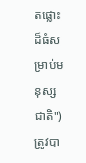តផ្លោះដ៏ធំសម្រាប់មនុស្សជាតិ") ត្រូវបា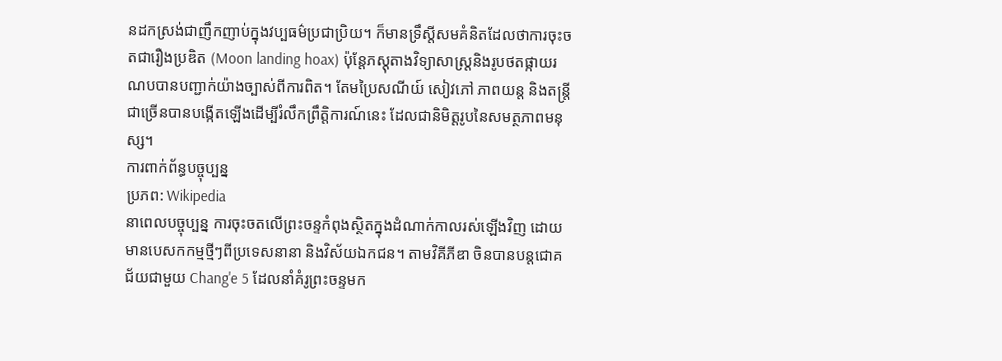នដកស្រង់ជាញឹកញាប់ក្នុងវប្បធម៌ប្រជាប្រិយ។ ក៏មានទ្រឹស្តីសមគំនិតដែលថាការចុះចតជារឿងប្រឌិត (Moon landing hoax) ប៉ុន្តែភស្តុតាងវិទ្យាសាស្ត្រនិងរូបថតផ្កាយរណបបានបញ្ជាក់យ៉ាងច្បាស់ពីការពិត។ តែមប្រៃសណីយ៍ សៀវភៅ ភាពយន្ត និងតន្ត្រីជាច្រើនបានបង្កើតឡើងដើម្បីរំលឹកព្រឹត្តិការណ៍នេះ ដែលជានិមិត្តរូបនៃសមត្ថភាពមនុស្ស។
ការពាក់ព័ន្ធបច្ចុប្បន្ន
ប្រភព: Wikipedia
នាពេលបច្ចុប្បន្ន ការចុះចតលើព្រះចន្ទកំពុងស្ថិតក្នុងដំណាក់កាលរស់ឡើងវិញ ដោយមានបេសកកម្មថ្មីៗពីប្រទេសនានា និងវិស័យឯកជន។ តាមវិគីភីឌា ចិនបានបន្តជោគជ័យជាមួយ Chang'e 5 ដែលនាំគំរូព្រះចន្ទមក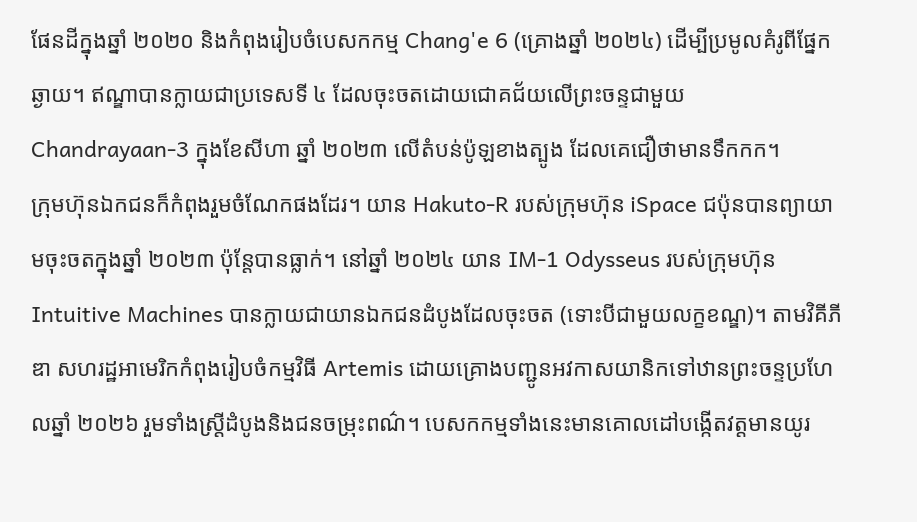ផែនដីក្នុងឆ្នាំ ២០២០ និងកំពុងរៀបចំបេសកកម្ម Chang'e 6 (គ្រោងឆ្នាំ ២០២៤) ដើម្បីប្រមូលគំរូពីផ្នែកឆ្ងាយ។ ឥណ្ឌាបានក្លាយជាប្រទេសទី ៤ ដែលចុះចតដោយជោគជ័យលើព្រះចន្ទជាមួយ Chandrayaan-3 ក្នុងខែសីហា ឆ្នាំ ២០២៣ លើតំបន់ប៉ូឡខាងត្បូង ដែលគេជឿថាមានទឹកកក។
ក្រុមហ៊ុនឯកជនក៏កំពុងរួមចំណែកផងដែរ។ យាន Hakuto-R របស់ក្រុមហ៊ុន iSpace ជប៉ុនបានព្យាយាមចុះចតក្នុងឆ្នាំ ២០២៣ ប៉ុន្តែបានធ្លាក់។ នៅឆ្នាំ ២០២៤ យាន IM-1 Odysseus របស់ក្រុមហ៊ុន Intuitive Machines បានក្លាយជាយានឯកជនដំបូងដែលចុះចត (ទោះបីជាមួយលក្ខខណ្ឌ)។ តាមវិគីភីឌា សហរដ្ឋអាមេរិកកំពុងរៀបចំកម្មវិធី Artemis ដោយគ្រោងបញ្ជូនអវកាសយានិកទៅឋានព្រះចន្ទប្រហែលឆ្នាំ ២០២៦ រួមទាំងស្រ្តីដំបូងនិងជនចម្រុះពណ៌។ បេសកកម្មទាំងនេះមានគោលដៅបង្កើតវត្តមានយូរ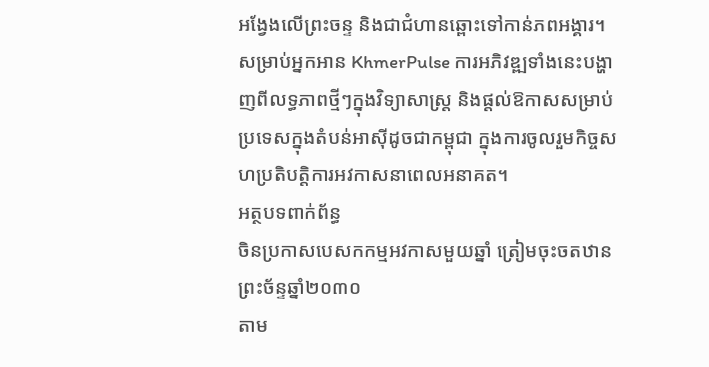អង្វែងលើព្រះចន្ទ និងជាជំហានឆ្ពោះទៅកាន់ភពអង្គារ។
សម្រាប់អ្នកអាន KhmerPulse ការអភិវឌ្ឍទាំងនេះបង្ហាញពីលទ្ធភាពថ្មីៗក្នុងវិទ្យាសាស្ត្រ និងផ្តល់ឱកាសសម្រាប់ប្រទេសក្នុងតំបន់អាស៊ីដូចជាកម្ពុជា ក្នុងការចូលរួមកិច្ចសហប្រតិបត្តិការអវកាសនាពេលអនាគត។
អត្ថបទពាក់ព័ន្ធ
ចិនប្រកាសបេសកកម្មអវកាសមួយឆ្នាំ ត្រៀមចុះចតឋានព្រះច័ន្ទឆ្នាំ២០៣០
តាម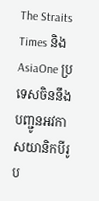The Straits Times និង AsiaOne ប្រទេសចិននឹងបញ្ជូនអវកាសយានិកបីរូប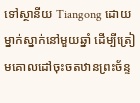ទៅស្ថានីយ Tiangong ដោយម្នាក់ស្នាក់នៅមួយឆ្នាំ ដើម្បីត្រៀមគោលដៅចុះចតឋានព្រះច័ន្ទ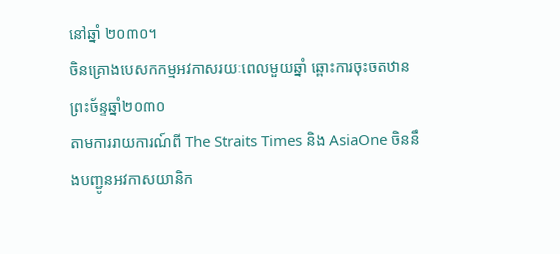នៅឆ្នាំ ២០៣០។
ចិនគ្រោងបេសកកម្មអវកាសរយៈពេលមួយឆ្នាំ ឆ្ពោះការចុះចតឋានព្រះច័ន្ទឆ្នាំ២០៣០
តាមការរាយការណ៍ពី The Straits Times និង AsiaOne ចិននឹងបញ្ជូនអវកាសយានិក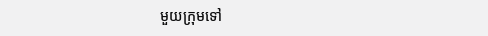មួយក្រុមទៅ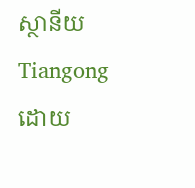ស្ថានីយ Tiangong ដោយ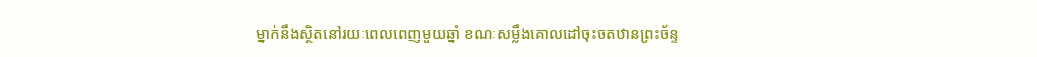ម្នាក់នឹងស្ថិតនៅរយៈពេលពេញមួយឆ្នាំ ខណៈសម្លឹងគោលដៅចុះចតឋានព្រះច័ន្ទ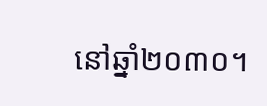នៅឆ្នាំ២០៣០។